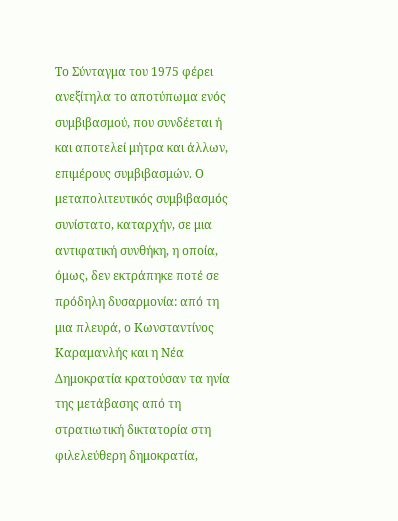Το Σύνταγμα του 1975 φέρει ανεξίτηλα το αποτύπωμα ενός συμβιβασμού, που συνδέεται ή και αποτελεί μήτρα και άλλων, επιμέρους συμβιβασμών. Ο μεταπολιτευτικός συμβιβασμός συνίστατο, καταρχήν, σε μια αντιφατική συνθήκη, η οποία, όμως, δεν εκτράπηκε ποτέ σε πρόδηλη δυσαρμονία: από τη μια πλευρά, ο Κωνσταντίνος Καραμανλής και η Νέα Δημοκρατία κρατούσαν τα ηνία της μετάβασης από τη στρατιωτική δικτατορία στη φιλελεύθερη δημοκρατία,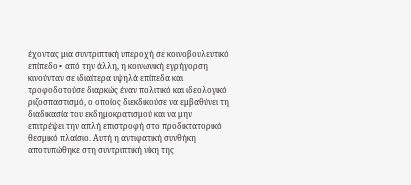έχοντας μια συντριπτική υπεροχή σε κοινοβουλευτικό επίπεδο∙ από την άλλη, η κοινωνική εγρήγορση κινούνταν σε ιδιαίτερα υψηλά επίπεδα και τροφοδοτούσε διαρκώς έναν πολιτικό και ιδεολογικό ριζοσπαστισμό, ο οποίος διεκδικούσε να εμβαθύνει τη διαδικασία του εκδημοκρατισμού και να μην επιτρέψει την απλή επιστροφή στο προδικτατορικό θεσμικό πλαίσιο. Αυτή η αντιφατική συνθήκη αποτυπώθηκε στη συντριπτική νίκη της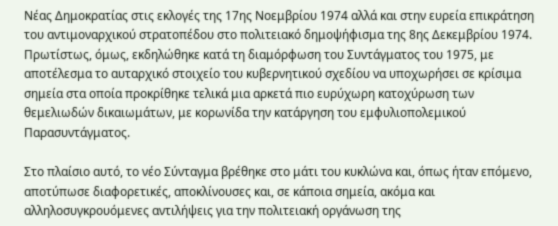Νέας Δημοκρατίας στις εκλογές της 17ης Νοεμβρίου 1974 αλλά και στην ευρεία επικράτηση του αντιμοναρχικού στρατοπέδου στο πολιτειακό δημοψήφισμα της 8ης Δεκεμβρίου 1974. Πρωτίστως, όμως, εκδηλώθηκε κατά τη διαμόρφωση του Συντάγματος του 1975, με αποτέλεσμα το αυταρχικό στοιχείο του κυβερνητικού σχεδίου να υποχωρήσει σε κρίσιμα σημεία στα οποία προκρίθηκε τελικά μια αρκετά πιο ευρύχωρη κατοχύρωση των θεμελιωδών δικαιωμάτων, με κορωνίδα την κατάργηση του εμφυλιοπολεμικού Παρασυντάγματος.

Στο πλαίσιο αυτό, το νέο Σύνταγμα βρέθηκε στο μάτι του κυκλώνα και, όπως ήταν επόμενο, αποτύπωσε διαφορετικές, αποκλίνουσες και, σε κάποια σημεία, ακόμα και αλληλοσυγκρουόμενες αντιλήψεις για την πολιτειακή οργάνωση της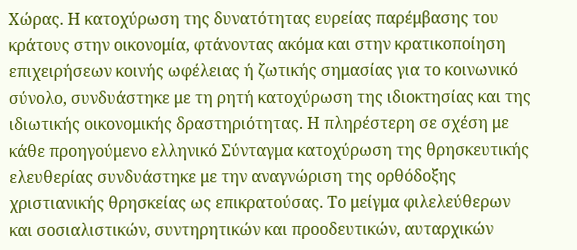Χώρας. Η κατοχύρωση της δυνατότητας ευρείας παρέμβασης του κράτους στην οικονομία, φτάνοντας ακόμα και στην κρατικοποίηση επιχειρήσεων κοινής ωφέλειας ή ζωτικής σημασίας για το κοινωνικό σύνολο, συνδυάστηκε με τη ρητή κατοχύρωση της ιδιοκτησίας και της ιδιωτικής οικονομικής δραστηριότητας. Η πληρέστερη σε σχέση με κάθε προηγούμενο ελληνικό Σύνταγμα κατοχύρωση της θρησκευτικής ελευθερίας συνδυάστηκε με την αναγνώριση της ορθόδοξης χριστιανικής θρησκείας ως επικρατούσας. Το μείγμα φιλελεύθερων και σοσιαλιστικών, συντηρητικών και προοδευτικών, αυταρχικών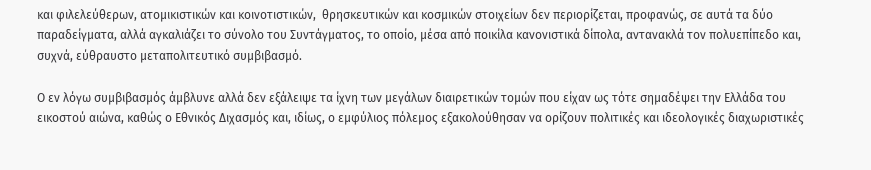και φιλελεύθερων, ατομικιστικών και κοινοτιστικών,  θρησκευτικών και κοσμικών στοιχείων δεν περιορίζεται, προφανώς, σε αυτά τα δύο παραδείγματα, αλλά αγκαλιάζει το σύνολο του Συντάγματος, το οποίο, μέσα από ποικίλα κανονιστικά δίπολα, αντανακλά τον πολυεπίπεδο και, συχνά, εύθραυστο μεταπολιτευτικό συμβιβασμό.

Ο εν λόγω συμβιβασμός άμβλυνε αλλά δεν εξάλειψε τα ίχνη των μεγάλων διαιρετικών τομών που είχαν ως τότε σημαδέψει την Ελλάδα του εικοστού αιώνα, καθώς ο Εθνικός Διχασμός και, ιδίως, ο εμφύλιος πόλεμος εξακολούθησαν να ορίζουν πολιτικές και ιδεολογικές διαχωριστικές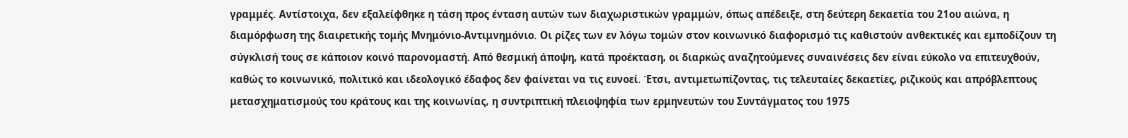γραμμές. Αντίστοιχα, δεν εξαλείφθηκε η τάση προς ένταση αυτών των διαχωριστικών γραμμών, όπως απέδειξε, στη δεύτερη δεκαετία του 21ου αιώνα, η διαμόρφωση της διαιρετικής τομής Μνημόνιο-Αντιμνημόνιο. Οι ρίζες των εν λόγω τομών στον κοινωνικό διαφορισμό τις καθιστούν ανθεκτικές και εμποδίζουν τη σύγκλισή τους σε κάποιον κοινό παρονομαστή. Από θεσμική άποψη, κατά προέκταση, οι διαρκώς αναζητούμενες συναινέσεις δεν είναι εύκολο να επιτευχθούν, καθώς το κοινωνικό, πολιτικό και ιδεολογικό έδαφος δεν φαίνεται να τις ευνοεί. Έτσι, αντιμετωπίζοντας, τις τελευταίες δεκαετίες, ριζικούς και απρόβλεπτους μετασχηματισμούς του κράτους και της κοινωνίας, η συντριπτική πλειοψηφία των ερμηνευτών του Συντάγματος του 1975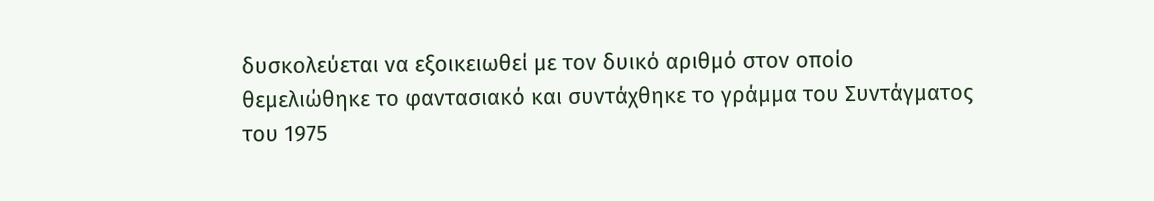δυσκολεύεται να εξοικειωθεί με τον δυικό αριθμό στον οποίο θεμελιώθηκε το φαντασιακό και συντάχθηκε το γράμμα του Συντάγματος του 1975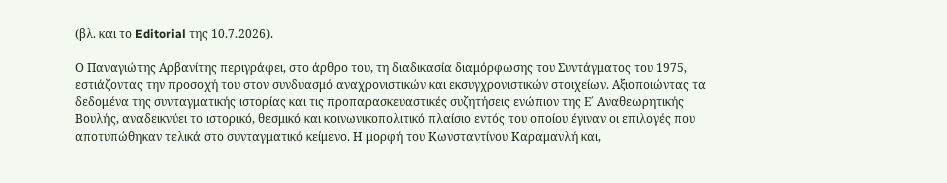(βλ. και το Editorial της 10.7.2026).

Ο Παναγιώτης Αρβανίτης περιγράφει, στο άρθρο του, τη διαδικασία διαμόρφωσης του Συντάγματος του 1975, εστιάζοντας την προσοχή του στον συνδυασμό αναχρονιστικών και εκσυγχρονιστικών στοιχείων. Αξιοποιώντας τα δεδομένα της συνταγματικής ιστορίας και τις προπαρασκευαστικές συζητήσεις ενώπιον της Ε΄ Αναθεωρητικής Βουλής, αναδεικνύει το ιστορικό, θεσμικό και κοινωνικοπολιτικό πλαίσιο εντός του οποίου έγιναν οι επιλογές που αποτυπώθηκαν τελικά στο συνταγματικό κείμενο. Η μορφή του Κωνσταντίνου Καραμανλή και,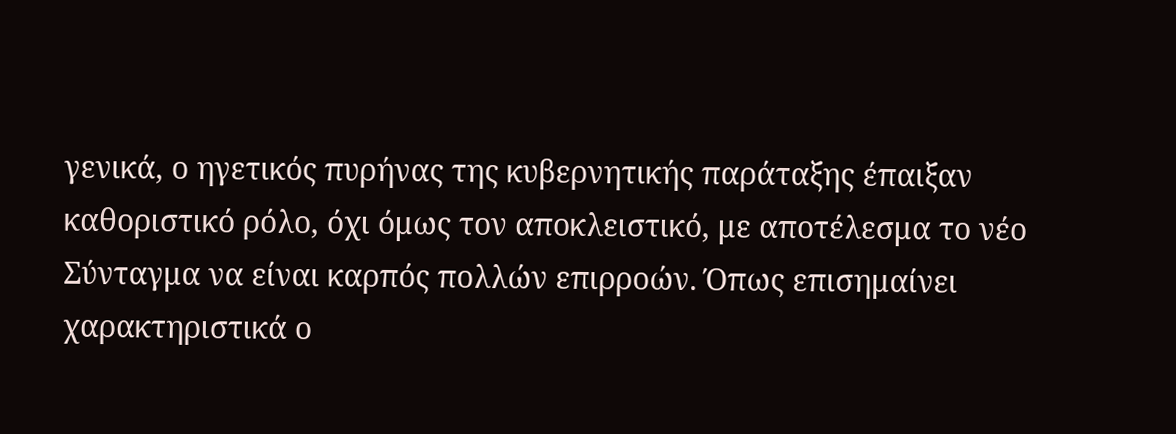γενικά, ο ηγετικός πυρήνας της κυβερνητικής παράταξης έπαιξαν καθοριστικό ρόλο, όχι όμως τον αποκλειστικό, με αποτέλεσμα το νέο Σύνταγμα να είναι καρπός πολλών επιρροών. Όπως επισημαίνει χαρακτηριστικά ο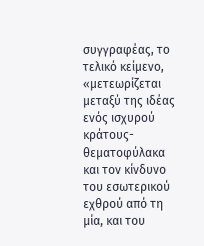συγγραφέας, το τελικό κείμενο, «μετεωρίζεται μεταξύ της ιδέας ενός ισχυρού κράτους-θεματοφύλακα και τον κίνδυνο του εσωτερικού εχθρού από τη μία, και του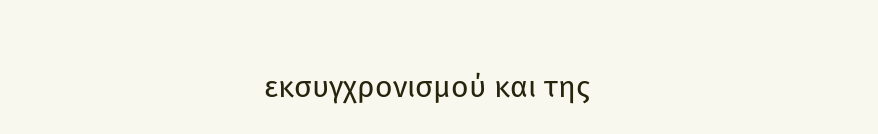εκσυγχρονισμού και της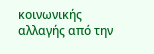κοινωνικής αλλαγής από την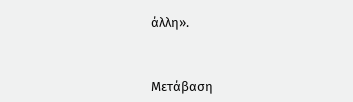άλλη».



Μετάβαση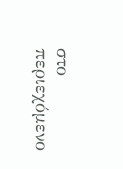στο περιεχόμενο